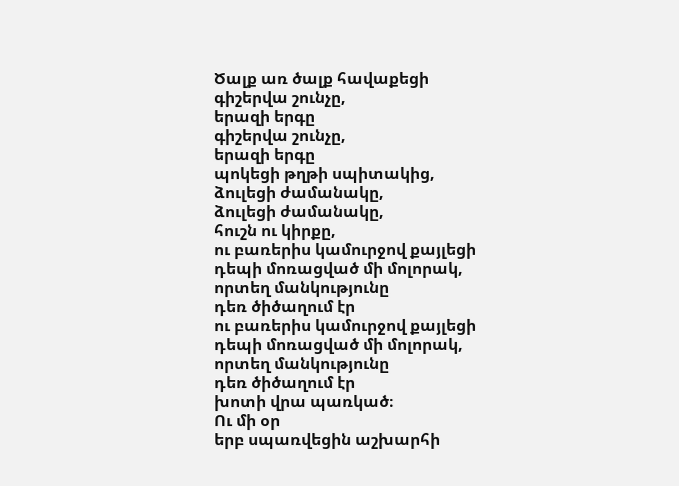Ծալք առ ծալք հավաքեցի
գիշերվա շունչը,
երազի երգը
գիշերվա շունչը,
երազի երգը
պոկեցի թղթի սպիտակից,
ձուլեցի ժամանակը,
ձուլեցի ժամանակը,
հուշն ու կիրքը,
ու բառերիս կամուրջով քայլեցի
դեպի մոռացված մի մոլորակ,
որտեղ մանկությունը
դեռ ծիծաղում էր
ու բառերիս կամուրջով քայլեցի
դեպի մոռացված մի մոլորակ,
որտեղ մանկությունը
դեռ ծիծաղում էր
խոտի վրա պառկած։
Ու մի օր
երբ սպառվեցին աշխարհի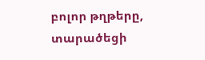բոլոր թղթերը,
տարածեցի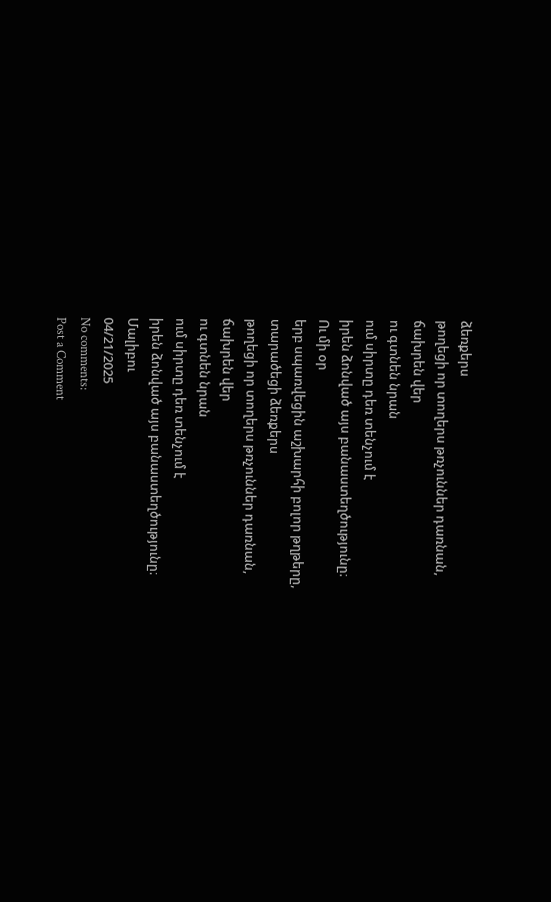ձեռքերս
թողեցի որ տողերս թռչուններ դառնան,
ճախրեն վեր
ու գտնեն նրան
ում սիրտը դեռ տենչում է
իրեն ձոնված այս բանաստեղծությունը։
Ու մի օր
երբ սպառվեցին աշխարհի բոլոր թղթերը,
տարածեցի ձեռքերս
թողեցի որ տողերս թռչուններ դառնան,
ճախրեն վեր
ու գտնեն նրան
ում սիրտը դեռ տենչում է
իրեն ձոնված այս բանաստեղծությունը։
Մալիբու
04/21/2025
No comments:
Post a Comment